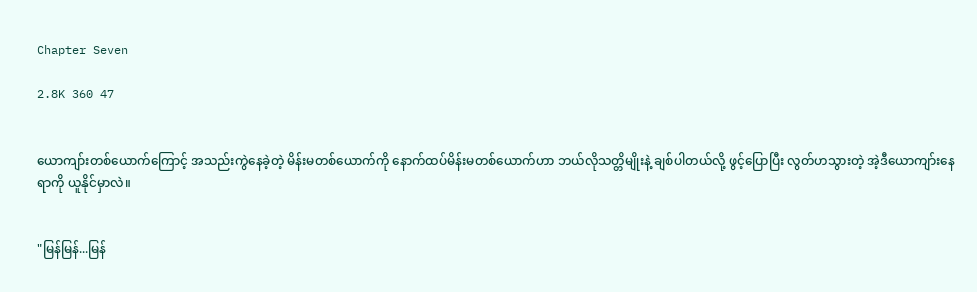Chapter Seven

2.8K 360 47


ယောကျာ်းတစ်ယောက်ကြောင့် အသည်းကွဲနေခဲ့တဲ့ မိန်းမတစ်ယောက်ကို နောက်ထပ်မိန်းမတစ်ယောက်ဟာ ဘယ်လိုသတ္တိမျိုးနဲ့ ချစ်ပါတယ်လို့ ဖွင့်ပြောပြီး လွတ်ဟသွားတဲ့ အဲ့ဒီယောကျာ်းနေရာကို ယူနိုင်မှာလဲ။


"မြန်မြန်...မြန်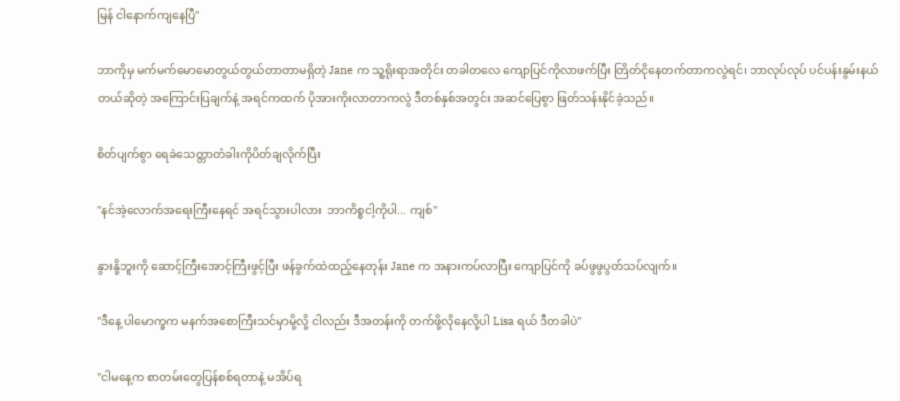မြန် ငါနောက်ကျနေပြီ"

ဘာကိုမှ မက်မက်မောမောတွယ်တွယ်တာတာမရှိတဲ့ Jane က သူ့ရိုးရာအတိုင်း တခါတလေ ကျောပြင်ကိုလာဖက်ပြီး တြိတ်ငိုနေတက်တာကလွဲရင်၊ ဘာလုပ်လုပ် ပင်ပန်းနွမ်းနယ်တယ်ဆိုတဲ့ အကြောင်းပြချက်နဲ့ အရင်ကထက် ပိုအားကိုးလာတာကလွဲ ဒီတစ်နှစ်အတွင်း အဆင်ပြေစွာ ဖြတ်သန်းနိုင်ခဲ့သည်။

စိတ်ပျက်စွာ ရေခဲသေတ္တာတံခါးကိုပိတ်ချလိုက်ပြီး

"နင်အဲ့လောက်အရေးကြီးနေရင် အရင်သွားပါလား  ဘာကိစ္စငါ့ကိုပါ... ကျစ်"

နွားနို့ဘူးကို ဆောင့်ကြီးအောင့်ကြီးဖွင့်ပြီး ဖန်ခွက်ထဲထည့်နေတုန်း Jane က အနားကပ်လာပြီး ကျောပြင်ကို ခပ်ဖွဖွပွတ်သပ်လျက်။

"ဒီနေ့ ပါမောက္ခက မနက်အစောကြီးသင်မှာမို့လို့ ငါလည်း ဒီအတန်းကို တက်ဖို့လိုနေလို့ပါ Lisa ရယ် ဒီတခါပဲ"

"ငါမနေ့က စာတမ်းတွေပြန်စစ်ရတာနဲ့ မအိပ်ရ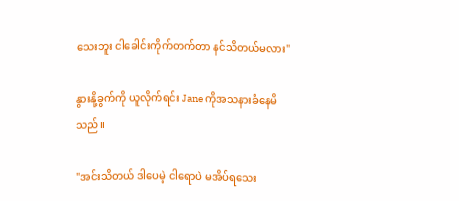သေးဘူး ငါခေါင်းကိုက်တက်တာ နင်သိတယ်မလား"

နွားနို့ခွက်ကို ယူလိုက်ရင်း Jane ကိုအသနားခံနေမိသည်။

"အင်းသိတယ် ဒါပေမဲ့ ငါရောပဲ မအိပ်ရသေး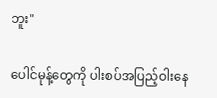ဘူး"

ပေါင်မုန့်တွေကို ပါးစပ်အပြည့်ဝါးနေ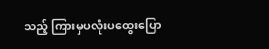သည့် ကြားမှပလုံးပထွေးပြော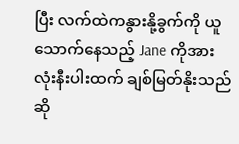ပြီး လက်ထဲကနွားနို့ခွက်ကို ယူသောက်နေသည့် Jane ကိုအားလုံးနီးပါးထက် ချစ်မြတ်နိုးသည်ဆို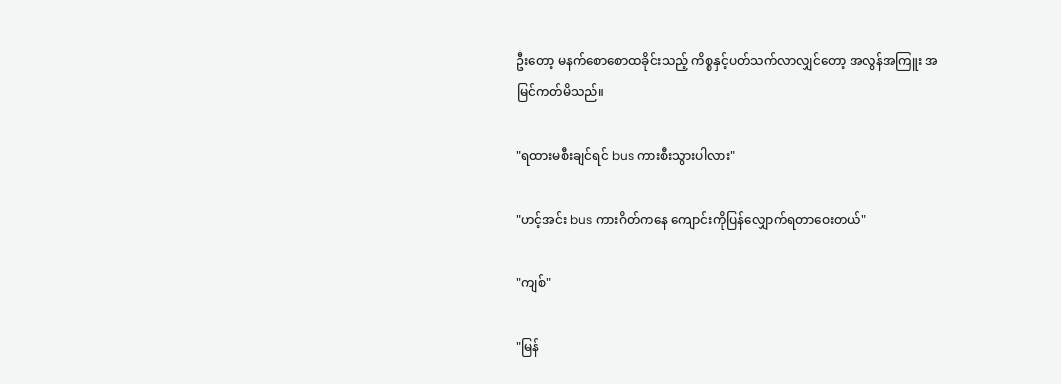ဦးတော့ မနက်စောစောထခိုင်းသည့် ကိစ္စနှင့်ပတ်သက်လာလျှင်တော့ အလွန်အကြူး အမြင်ကတ်မိသည်။

"ရထားမစီးချင်ရင် bus ကားစီးသွားပါလား"

"ဟင့်အင်း bus ကားဂိတ်ကနေ ကျောင်းကိုပြန်လျှောက်ရတာဝေးတယ်"

"ကျစ်"

"မြန်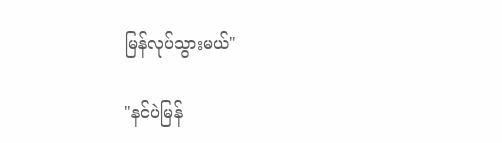မြန်လုပ်သွားမယ်"

"နင်ပဲမြန်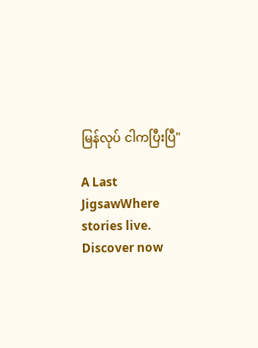မြန်လုပ် ငါကပြီးပြီ"

A Last JigsawWhere stories live. Discover now